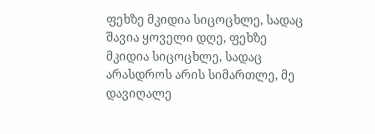ფეხზე მკიდია სიცოცხლე, სადაც შავია ყოველი დღე, ფეხზე მკიდია სიცოცხლე, სადაც არასდროს არის სიმართლე, მე დავიღალე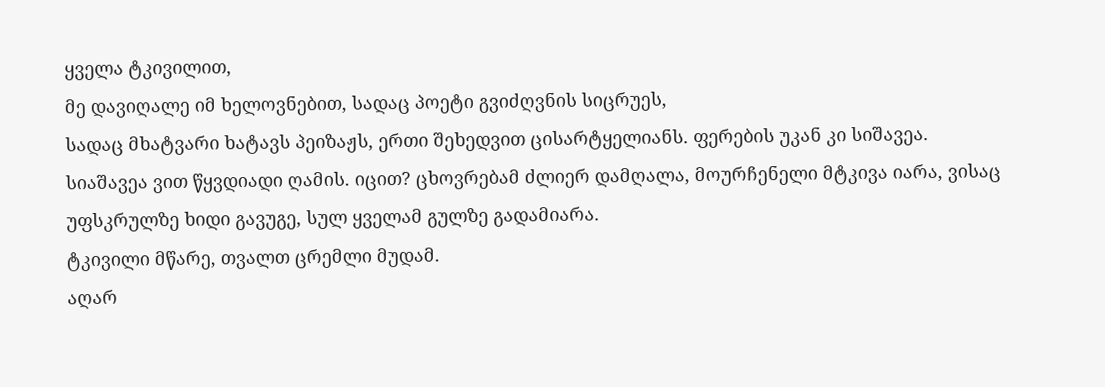ყველა ტკივილით,
მე დავიღალე იმ ხელოვნებით, სადაც პოეტი გვიძღვნის სიცრუეს,
სადაც მხატვარი ხატავს პეიზაჟს, ერთი შეხედვით ცისარტყელიანს. ფერების უკან კი სიშავეა.
სიაშავეა ვით წყვდიადი ღამის. იცით? ცხოვრებამ ძლიერ დამღალა, მოურჩენელი მტკივა იარა, ვისაც უფსკრულზე ხიდი გავუგე, სულ ყველამ გულზე გადამიარა.
ტკივილი მწარე, თვალთ ცრემლი მუდამ.
აღარ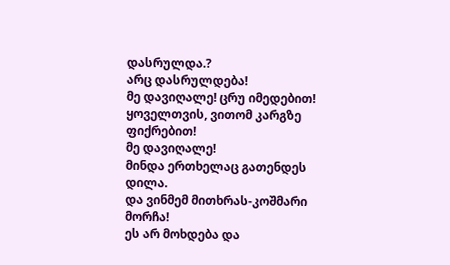დასრულდა.?
არც დასრულდება!
მე დავიღალე! ცრუ იმედებით!
ყოველთვის, ვითომ კარგზე ფიქრებით!
მე დავიღალე!
მინდა ერთხელაც გათენდეს დილა.
და ვინმემ მითხრას-კოშმარი მორჩა!
ეს არ მოხდება და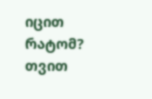იცით რატომ?
თვით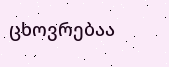ცხოვრებაა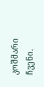კოშმარი ჩვენი.